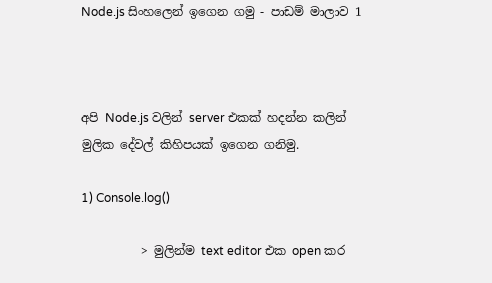Node.js සිංහලෙන් ඉගෙන ගමු - පාඩම් මාලාව 1



අපි Node.js වලින් server එකක් හදන්න කලින් මුලික දේවල් කිහිපයක් ඉගෙන ගනිමු.

1) Console.log()

          > මුලින්ම text editor එක open කර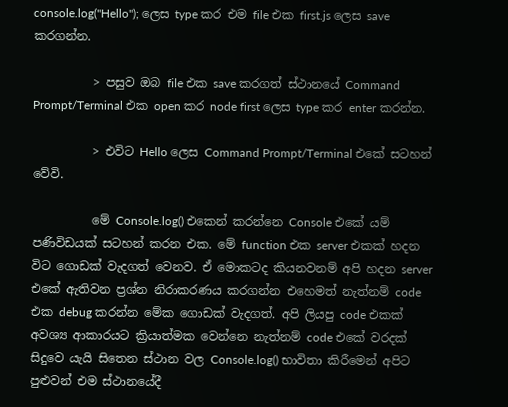console.log("Hello"); ලෙස type කර එම file එක first.js ලෙස save කරගන්න.

          > පසුව ඔබ file එක save කරගත් ස්ථානයේ Command Prompt/Terminal එක open කර node first ලෙස type කර enter කරන්න.

          > එවිට Hello ලෙස Command Prompt/Terminal එකේ සටහන් වේවි.

          මේ Console.log() එකෙන් කරන්නෙ Console එකේ යම් පණිවිඩයක් සටහන් කරන එක. මේ function එක server එකක් හදන විට ගොඩක් වැදගත් වෙනව. ඒ මොකටද කියනවනම් අපි හදන server එකේ ඇතිවන ප්‍රශ්න නිරාකරණය කරගන්න එහෙමත් නැත්නම් code එක debug කරන්න මේක ගොඩක් වැදගත්. අපි ලියපු code එකක් අවශ්‍ය ආකාරයට ක්‍රියාත්මක වෙන්නෙ නැත්නම් code එකේ වරදක් සිදුවෙ යැයි සිතෙන ස්ථාන වල Console.log() භාවිතා කිරීමෙන් අපිට පුළුවන් එම ස්ථානයේදී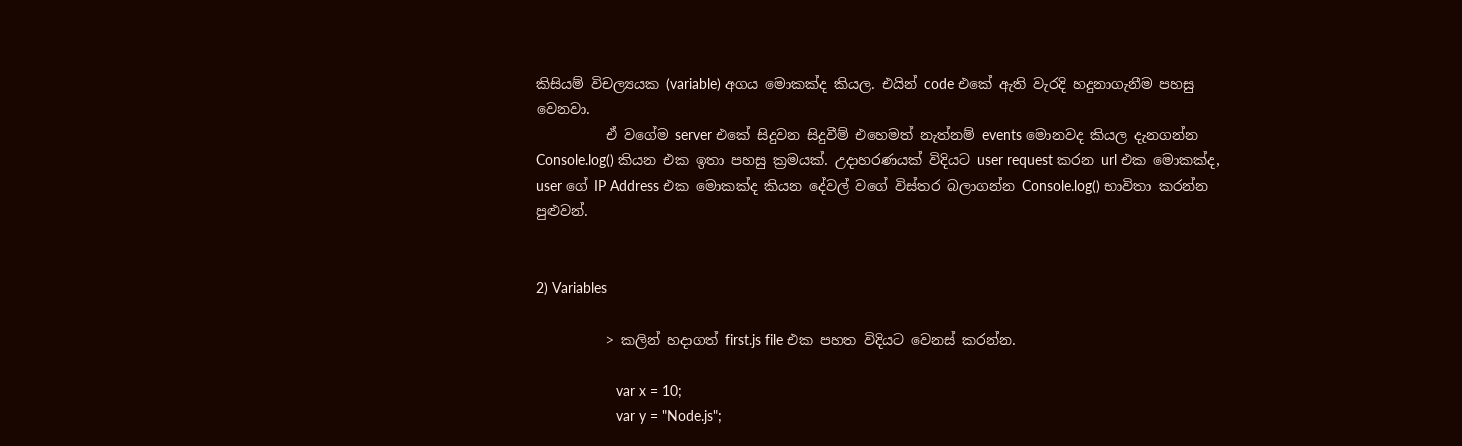කිසියම් විචල්‍යයක (variable) අගය මොකක්ද කියල. එයින් code එකේ ඇති වැරදි හදුනාගැනීම පහසු වෙනවා.
          ඒ වගේම server එකේ සිදුවන සිදුවීම් එහෙමත් නැත්නම් events මොනවද කියල දැනගන්න Console.log() කියන එක ඉතා පහසු ක්‍රමයක්. උදාහරණයක් විදියට user request කරන url එක මොකක්ද, user ගේ IP Address එක මොකක්ද කියන දේවල් වගේ විස්තර බලාගන්න Console.log() භාවිතා කරන්න පුළුවන්.


2) Variables

          > කලින් හදාගත් first.js file එක පහත විදියට වෙනස් කරන්න.

                    var x = 10;
                    var y = "Node.js";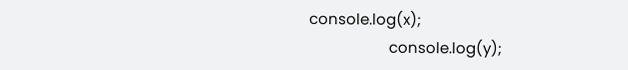console.log(x);
                    console.log(y);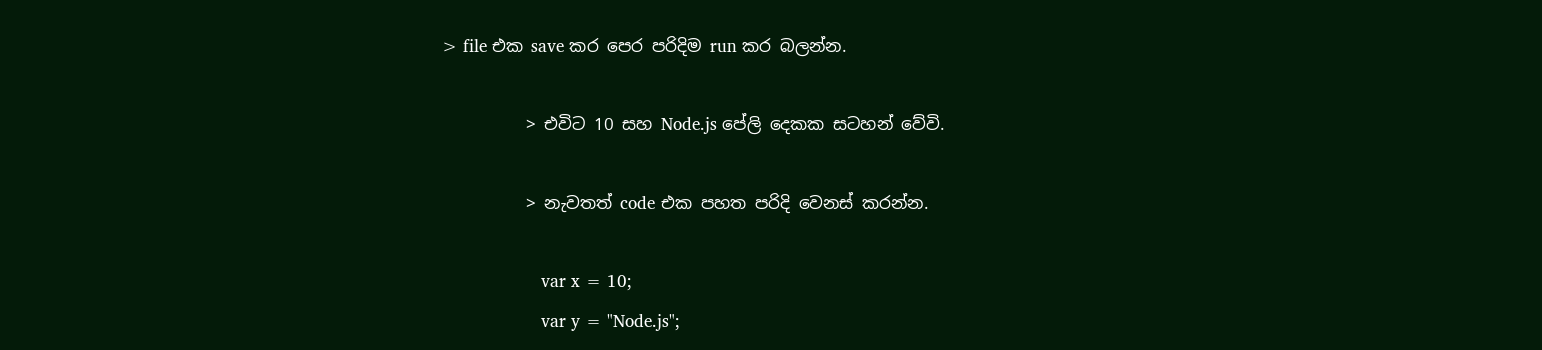> file එක save කර පෙර පරිදිම run කර බලන්න.

          > එවිට 10 සහ Node.js පේලි දෙකක සටහන් වේවි.

          > නැවතත් code එක පහත පරිදි වෙනස් කරන්න.

                    var x = 10;
                    var y = "Node.js";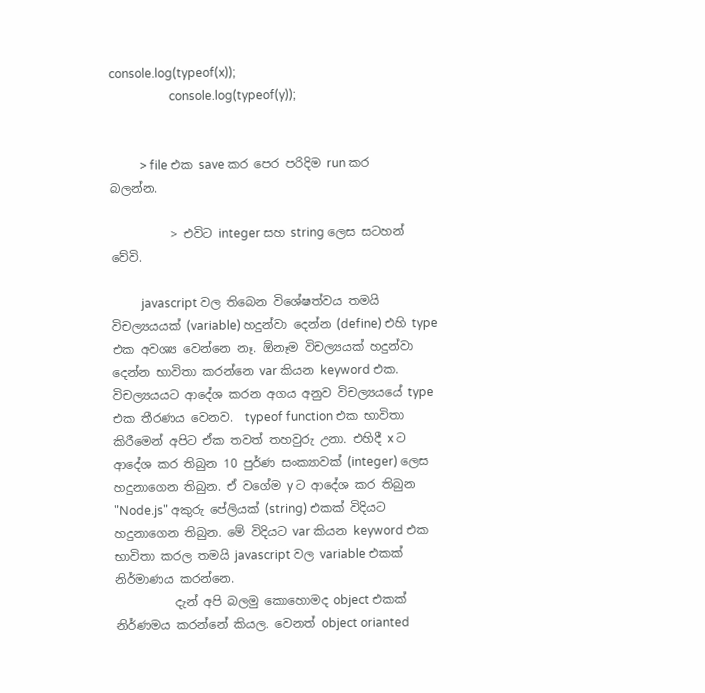console.log(typeof(x));
                    console.log(typeof(y));


          > file එක save කර පෙර පරිදිම run කර බලන්න.

          > එවිට integer සහ string ලෙස සටහන් වේවි.

          javascript වල තිබෙන විශේෂත්වය තමයි විචල්‍යයයක් (variable) හදුන්වා දෙන්න (define) එහි type එක අවශ්‍ය වෙන්නෙ නෑ. ඕනෑම විචල්‍යයක් හදුන්වා දෙන්න භාවිතා කරන්නෙ var කියන keyword එක. විචල්‍යයයට ආදේශ කරන අගය අනුව විචල්‍යයයේ type එක තීරණය වෙනව.  typeof function එක භාවිතා කිරීමෙන් අපිට ඒක තවත් තහවුරු උනා. එහිදී x ට ආදේශ කර තිබුන 10 පුර්ණ සංක්‍යාවක් (integer) ලෙස හදුනාගෙන තිබුන. ඒ වගේම y ට ආදේශ කර තිබුන "Node.js" අකුරු පේලියක් (string) එකක් විදියට හදුනාගෙන තිබුන. මේ විදියට var කියන keyword එක භාවිතා කරල තමයි javascript වල variable එකක් නිර්මාණය කරන්නෙ.
          දැන් අපි බලමු කොහොමද object එකක් නිර්ණමය කරන්නේ කියල. වෙනත් object orianted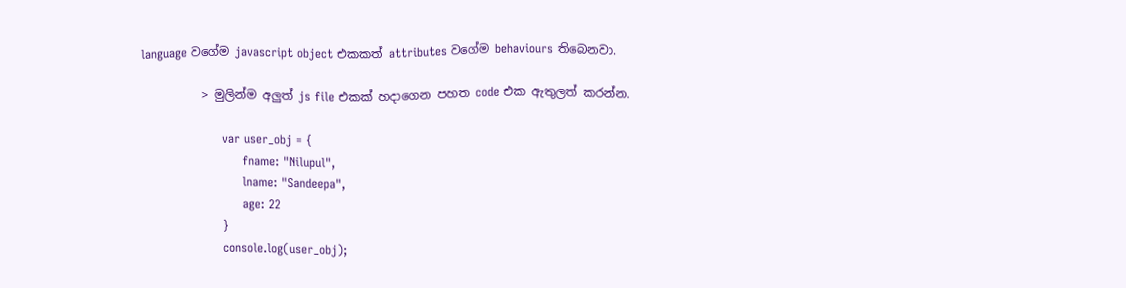language වගේම javascript object එකකත් attributes වගේම behaviours තිබෙනවා.

          > මුලින්ම අලුත් js file එකක් හදාගෙන පහත code එක ඇතුලත් කරන්න.

                    var user_obj = {
                         fname: "Nilupul",
                         lname: "Sandeepa",
                         age: 22
                    }
                    console.log(user_obj);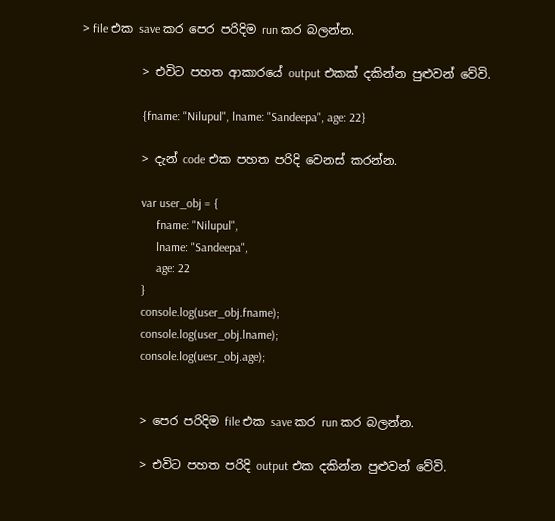> file එක save කර පෙර පරිදිම run කර බලන්න.

          > එවිට පහත ආකාරයේ output එකක් දකින්න පුළුවන් වේවි.

                    {fname: "Nilupul", lname: "Sandeepa", age: 22}

          > දැන් code එක පහත පරිදි වෙනස් කරන්න.

                    var user_obj = {
                         fname: "Nilupul",
                         lname: "Sandeepa",
                         age: 22
                    }
                    console.log(user_obj.fname);
                    console.log(user_obj.lname);
                    console.log(uesr_obj.age);


          > පෙර පරිදිම file එක save කර run කර බලන්න.

          > එවිට පහත පරිදි output එක දකින්න පුළුවන් වේවි.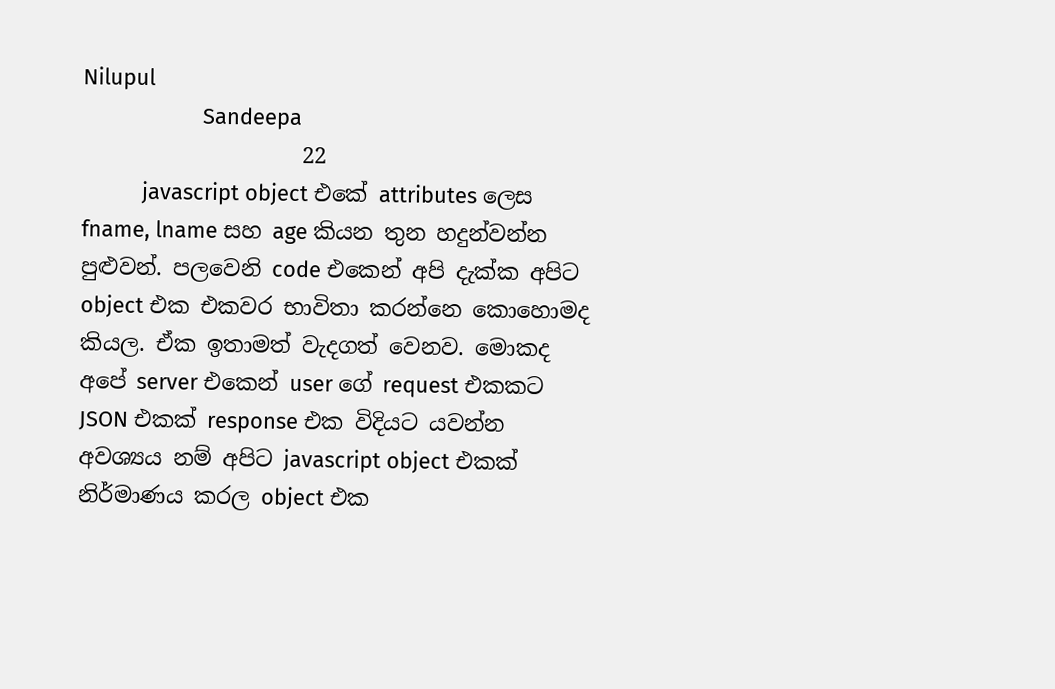Nilupul
                    Sandeepa
                    22
          javascript object එකේ attributes ලෙස fname, lname සහ age කියන තුන හදුන්වන්න පුළුවන්. පලවෙනි code එකෙන් අපි දැක්ක අපිට object එක එකවර භාවිතා කරන්නෙ කොහොමද කියල. ඒක ඉතාමත් වැදගත් වෙනව. මොකද අපේ server එකෙන් user ගේ request එකකට JSON එකක් response එක විදියට යවන්න අවශ්‍යය නම් අපිට javascript object එකක් නිර්මාණය කරල object එක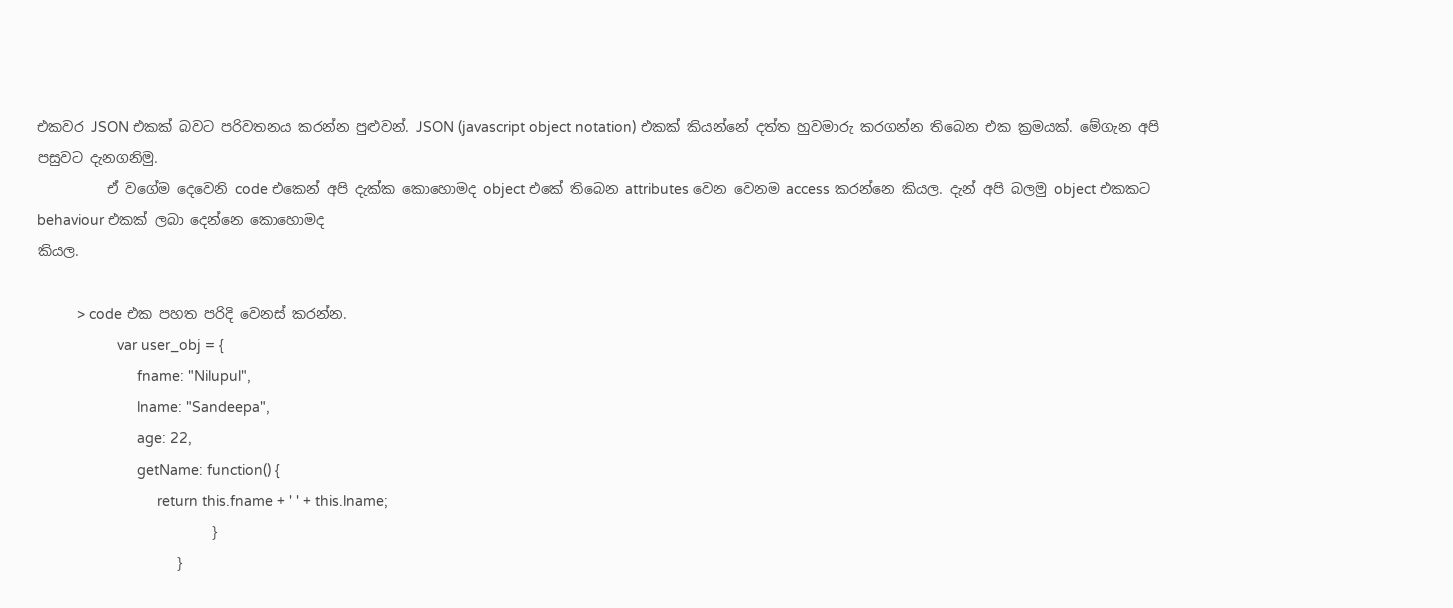එකවර JSON එකක් බවට පරිවතනය කරන්න පුළුවන්. JSON (javascript object notation) එකක් කියන්නේ දත්ත හුවමාරු කරගන්න තිබෙන එක ක්‍රමයක්. මේගැන අපි පසුවට දැනගනිමු.
          ඒ වගේම දෙවෙනි code එකෙන් අපි දැක්ක කොහොමද object එකේ තිබෙන attributes වෙන වෙනම access කරන්නෙ කියල. දැන් අපි බලමු object එකකට behaviour එකක් ලබා දෙන්නෙ කොහොමද
කියල.

          > code එක පහත පරිදි වෙනස් කරන්න.
                    var user_obj = {
                         fname: "Nilupul",
                         lname: "Sandeepa",
                         age: 22,
                         getName: function() {
                              return this.fname + ' ' + this.lname;
                         }
                    }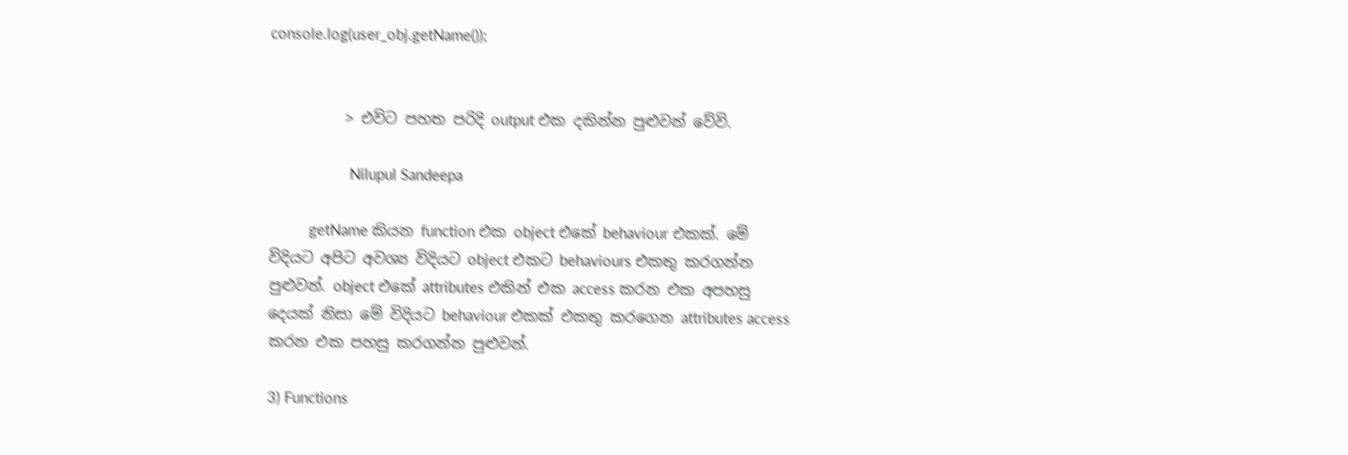console.log(user_obj.getName());


          > එවිට පහත පරිදි output එක දකින්න පුළුවන් වේවි.

                    Nilupul Sandeepa

          getName කියන function එක object එකේ behaviour එකක්. මේ විදියට අපිට අවශ්‍ය විදියට object එකට behaviours එකතු කරගන්න පුළුවන්. object එකේ attributes එකින් එක access කරන එක අපහසු දෙයක් නිසා මේ විදියට behaviour එකක් එකතු කරගෙන attributes access කරන එක පහසු කරගන්න පුළුවන්.

3) Functions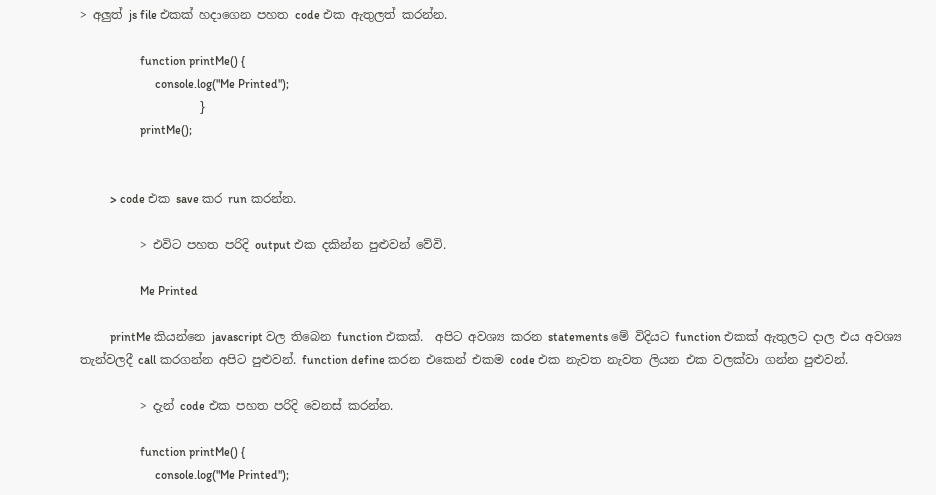> අලුත් js file එකක් හදාගෙන පහත code එක ඇතුලත් කරන්න.

                    function printMe() {
                         console.log("Me Printed");
                    }
                    printMe();


          > code එක save කර run කරන්න.

          > එවිට පහත පරිදි output එක දකින්න පුළුවන් වේවි.

                    Me Printed

          printMe කියන්නෙ javascript වල තිබෙන function එකක්.  අපිට අවශ්‍ය කරන statements මේ විදියට function එකක් ඇතුලට දාල එය අවශ්‍ය තැන්වලදී call කරගන්න අපිට පුළුවන්. function define කරන එකෙන් එකම code එක නැවත නැවත ලියන එක වලක්වා ගන්න පුළුවන්.

          > දැන් code එක පහත පරිදි වෙනස් කරන්න.

                    function printMe() {
                         console.log("Me Printed");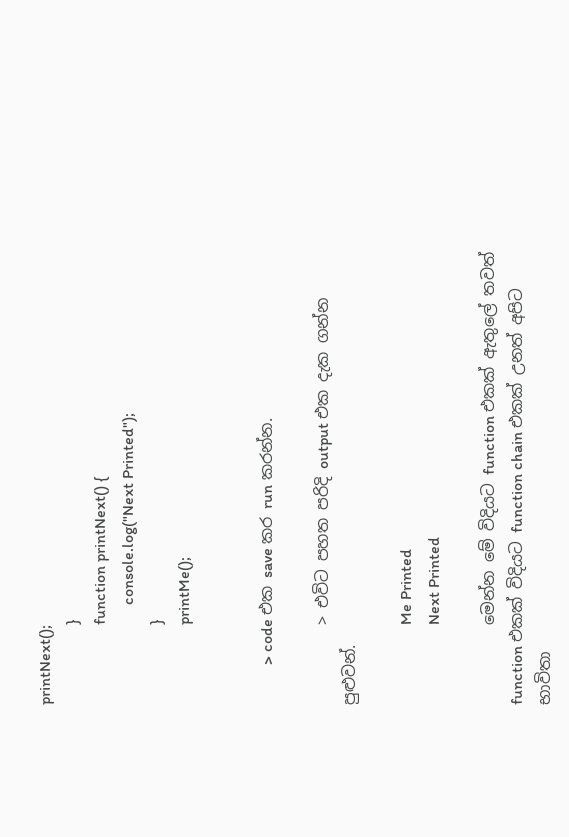printNext();
                    }
                    function printNext() {
                         console.log("Next Printed");
                    }
                    printMe();


          > code එක save කර run කරන්න.

          > එවිට පහත පරිදි output එක දැක ගන්න පුළුවන්.

                    Me Printed
                    Next Printed

          මෙන්න මේ විදියට function එකක් ඇතුලේ තවත් function එකක් විදියට function chain එකක් උනත් අපිට භාවිතා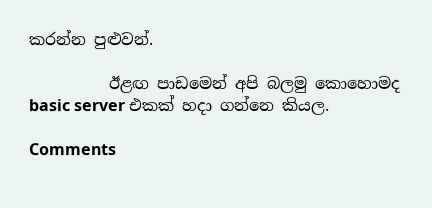කරන්න පුළුවන්.

          ඊළඟ පාඩමෙන් අපි බලමු කොහොමද basic server එකක් හදා ගන්නෙ කියල.

Comments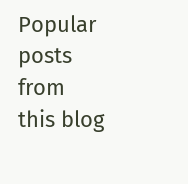Popular posts from this blog